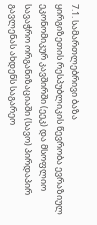7.1. სამართლებრივი ბაზა
ყირგიზეთის რესპუბლიკის წევრობა ევრაზიულ ეკონომიკურ კავშირში (ეეკ) და მსოფლიო სავაჭრო ორგანიზაციაში (სავო) პირდაპირ გავლენას ახდენს საგარეო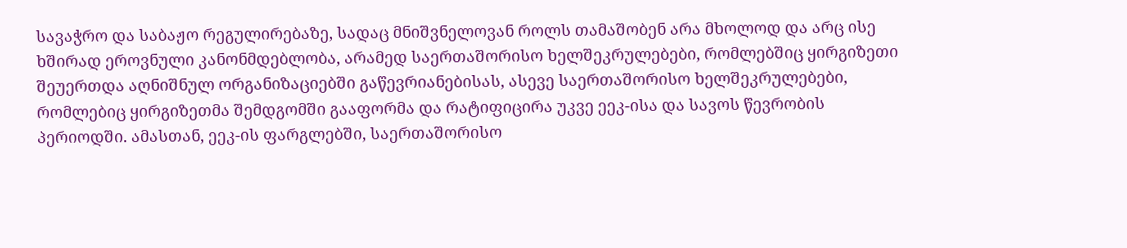სავაჭრო და საბაჟო რეგულირებაზე, სადაც მნიშვნელოვან როლს თამაშობენ არა მხოლოდ და არც ისე ხშირად ეროვნული კანონმდებლობა, არამედ საერთაშორისო ხელშეკრულებები, რომლებშიც ყირგიზეთი შეუერთდა აღნიშნულ ორგანიზაციებში გაწევრიანებისას, ასევე საერთაშორისო ხელშეკრულებები, რომლებიც ყირგიზეთმა შემდგომში გააფორმა და რატიფიცირა უკვე ეეკ-ისა და სავოს წევრობის პერიოდში. ამასთან, ეეკ-ის ფარგლებში, საერთაშორისო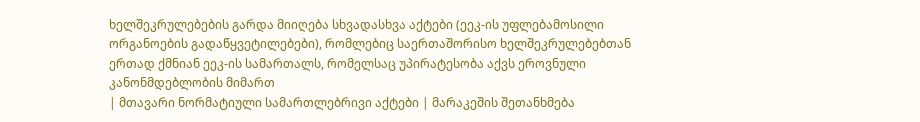ხელშეკრულებების გარდა მიიღება სხვადასხვა აქტები (ეეკ-ის უფლებამოსილი ორგანოების გადაწყვეტილებები), რომლებიც საერთაშორისო ხელშეკრულებებთან ერთად ქმნიან ეეკ-ის სამართალს, რომელსაც უპირატესობა აქვს ეროვნული კანონმდებლობის მიმართ
| მთავარი ნორმატიული სამართლებრივი აქტები | მარაკეშის შეთანხმება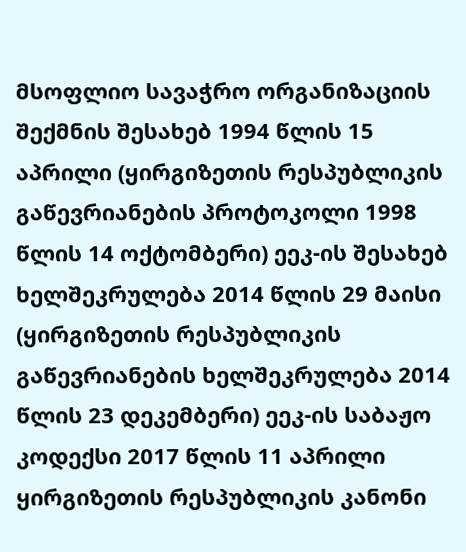მსოფლიო სავაჭრო ორგანიზაციის შექმნის შესახებ 1994 წლის 15 აპრილი (ყირგიზეთის რესპუბლიკის გაწევრიანების პროტოკოლი 1998 წლის 14 ოქტომბერი) ეეკ-ის შესახებ ხელშეკრულება 2014 წლის 29 მაისი (ყირგიზეთის რესპუბლიკის გაწევრიანების ხელშეკრულება 2014 წლის 23 დეკემბერი) ეეკ-ის საბაჟო კოდექსი 2017 წლის 11 აპრილი ყირგიზეთის რესპუბლიკის კანონი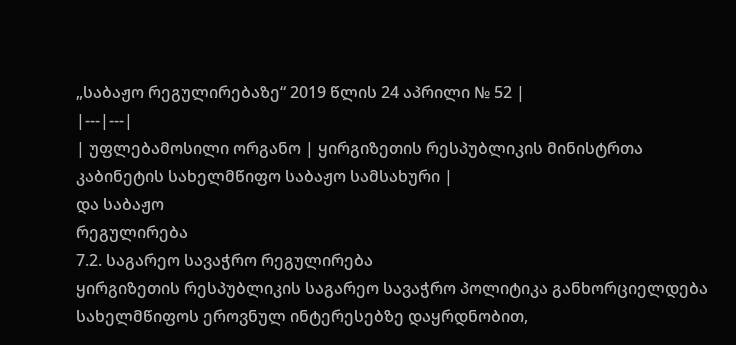„საბაჟო რეგულირებაზე“ 2019 წლის 24 აპრილი № 52 |
|---|---|
| უფლებამოსილი ორგანო | ყირგიზეთის რესპუბლიკის მინისტრთა კაბინეტის სახელმწიფო საბაჟო სამსახური |
და საბაჟო
რეგულირება
7.2. საგარეო სავაჭრო რეგულირება
ყირგიზეთის რესპუბლიკის საგარეო სავაჭრო პოლიტიკა განხორციელდება სახელმწიფოს ეროვნულ ინტერესებზე დაყრდნობით,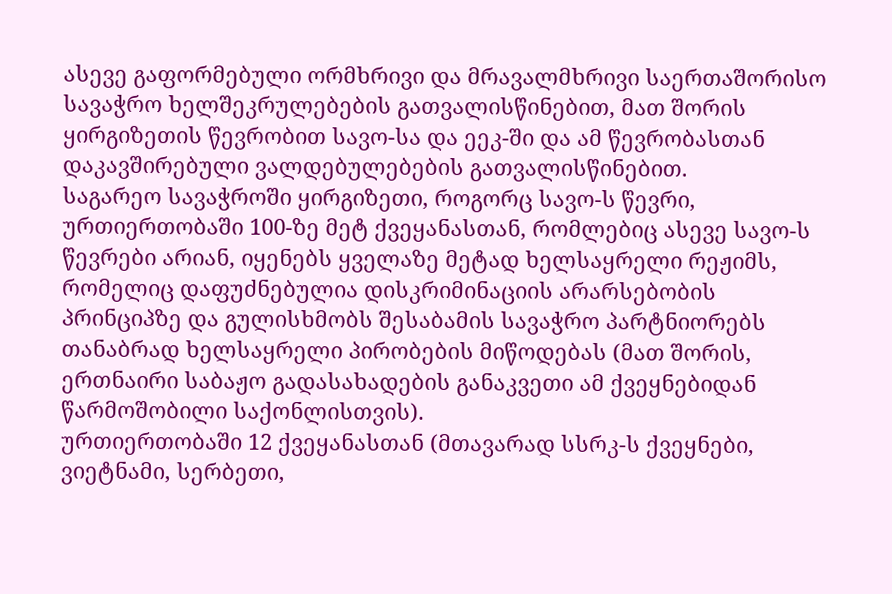ასევე გაფორმებული ორმხრივი და მრავალმხრივი საერთაშორისო სავაჭრო ხელშეკრულებების გათვალისწინებით, მათ შორის ყირგიზეთის წევრობით სავო-სა და ეეკ-ში და ამ წევრობასთან დაკავშირებული ვალდებულებების გათვალისწინებით.
საგარეო სავაჭროში ყირგიზეთი, როგორც სავო-ს წევრი, ურთიერთობაში 100-ზე მეტ ქვეყანასთან, რომლებიც ასევე სავო-ს წევრები არიან, იყენებს ყველაზე მეტად ხელსაყრელი რეჟიმს, რომელიც დაფუძნებულია დისკრიმინაციის არარსებობის პრინციპზე და გულისხმობს შესაბამის სავაჭრო პარტნიორებს თანაბრად ხელსაყრელი პირობების მიწოდებას (მათ შორის, ერთნაირი საბაჟო გადასახადების განაკვეთი ამ ქვეყნებიდან წარმოშობილი საქონლისთვის).
ურთიერთობაში 12 ქვეყანასთან (მთავარად სსრკ-ს ქვეყნები, ვიეტნამი, სერბეთი,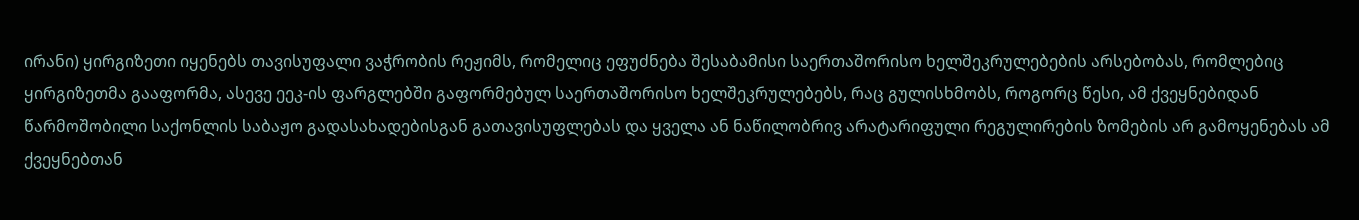ირანი) ყირგიზეთი იყენებს თავისუფალი ვაჭრობის რეჟიმს, რომელიც ეფუძნება შესაბამისი საერთაშორისო ხელშეკრულებების არსებობას, რომლებიც ყირგიზეთმა გააფორმა, ასევე ეეკ-ის ფარგლებში გაფორმებულ საერთაშორისო ხელშეკრულებებს, რაც გულისხმობს, როგორც წესი, ამ ქვეყნებიდან წარმოშობილი საქონლის საბაჟო გადასახადებისგან გათავისუფლებას და ყველა ან ნაწილობრივ არატარიფული რეგულირების ზომების არ გამოყენებას ამ ქვეყნებთან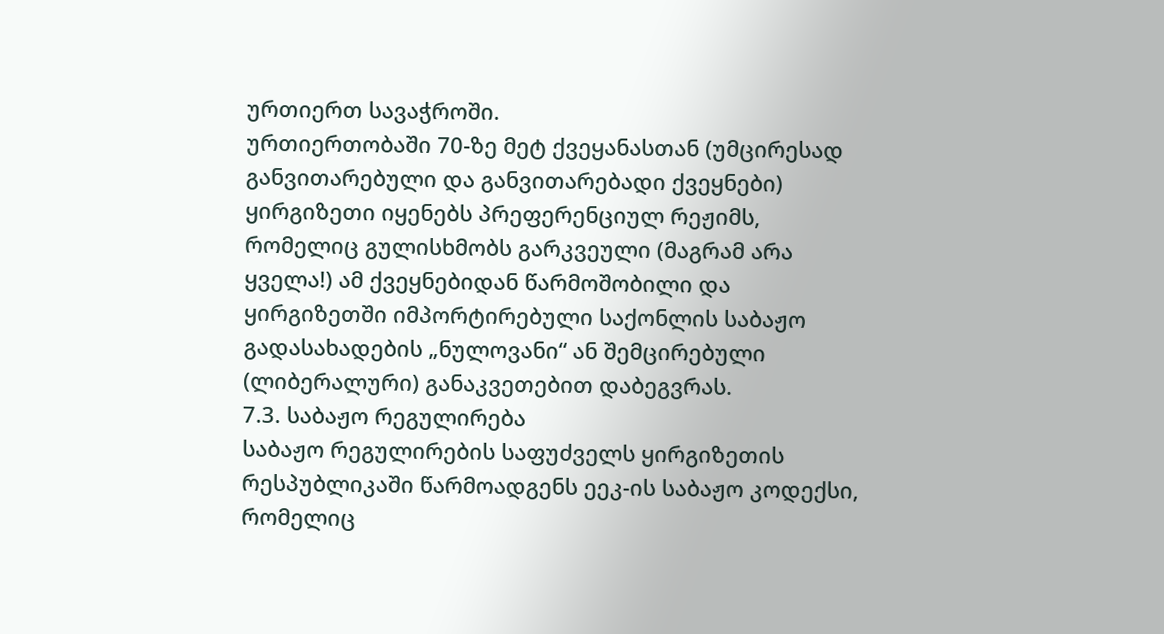ურთიერთ სავაჭროში.
ურთიერთობაში 70-ზე მეტ ქვეყანასთან (უმცირესად განვითარებული და განვითარებადი ქვეყნები) ყირგიზეთი იყენებს პრეფერენციულ რეჟიმს, რომელიც გულისხმობს გარკვეული (მაგრამ არა ყველა!) ამ ქვეყნებიდან წარმოშობილი და ყირგიზეთში იმპორტირებული საქონლის საბაჟო გადასახადების „ნულოვანი“ ან შემცირებული (ლიბერალური) განაკვეთებით დაბეგვრას.
7.3. საბაჟო რეგულირება
საბაჟო რეგულირების საფუძველს ყირგიზეთის რესპუბლიკაში წარმოადგენს ეეკ-ის საბაჟო კოდექსი, რომელიც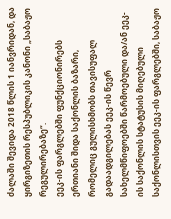ძალაში შევიდა 2018 წლის 1 იანვრიდან, და ყირგიზეთის რესპუბლიკის კანონი „საბაჟო რეგულირებაზე“.
ეეკ-ის ფარგლებში ფუნქციონირებს ერთიანი შიდა საქონლის ბაზარი, რომელიც გულისხმობს თავისუფალ გადაადგილებას ეეკ-ის წევრ სახელმწიფოებში წარმოებული და/ან ეეკ-ის საქონლის სტატუსის მიღებული საქონლისთვის ეეკ-ის ფარგლებში, საბაჟო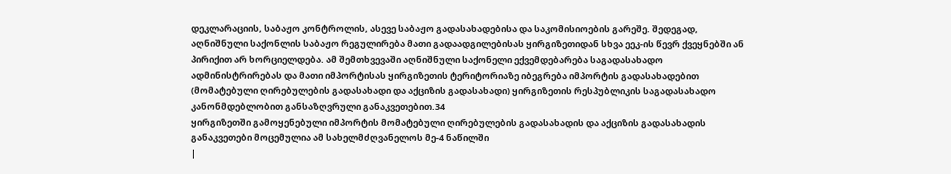დეკლარაციის, საბაჟო კონტროლის, ასევე საბაჟო გადასახადებისა და საკომისიოების გარეშე. შედეგად, აღნიშნული საქონლის საბაჟო რეგულირება მათი გადაადგილებისას ყირგიზეთიდან სხვა ეეკ-ის წევრ ქვეყნებში ან პირიქით არ ხორციელდება. ამ შემთხვევაში აღნიშნული საქონელი ექვემდებარება საგადასახადო ადმინისტრირებას და მათი იმპორტისას ყირგიზეთის ტერიტორიაზე იბეგრება იმპორტის გადასახადებით (მომატებული ღირებულების გადასახადი და აქციზის გადასახადი) ყირგიზეთის რესპუბლიკის საგადასახადო კანონმდებლობით განსაზღვრული განაკვეთებით.34
ყირგიზეთში გამოყენებული იმპორტის მომატებული ღირებულების გადასახადის და აქციზის გადასახადის განაკვეთები მოცემულია ამ სახელმძღვანელოს მე-4 ნაწილში
|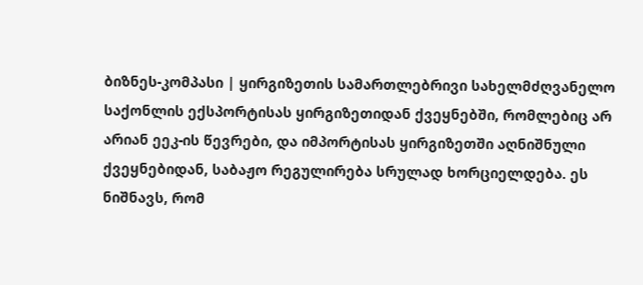ბიზნეს-კომპასი | ყირგიზეთის სამართლებრივი სახელმძღვანელო საქონლის ექსპორტისას ყირგიზეთიდან ქვეყნებში, რომლებიც არ არიან ეეკ-ის წევრები, და იმპორტისას ყირგიზეთში აღნიშნული ქვეყნებიდან, საბაჟო რეგულირება სრულად ხორციელდება. ეს ნიშნავს, რომ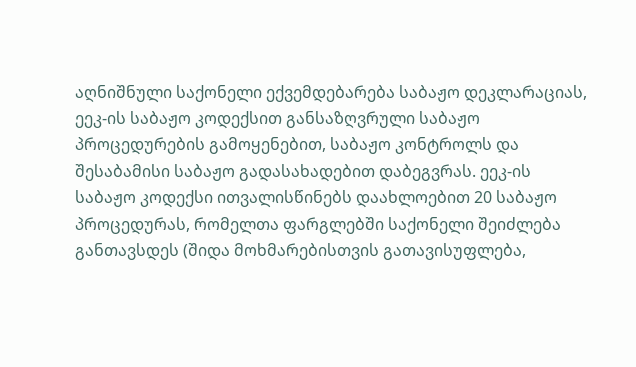აღნიშნული საქონელი ექვემდებარება საბაჟო დეკლარაციას, ეეკ-ის საბაჟო კოდექსით განსაზღვრული საბაჟო პროცედურების გამოყენებით, საბაჟო კონტროლს და შესაბამისი საბაჟო გადასახადებით დაბეგვრას. ეეკ-ის საბაჟო კოდექსი ითვალისწინებს დაახლოებით 20 საბაჟო პროცედურას, რომელთა ფარგლებში საქონელი შეიძლება განთავსდეს (შიდა მოხმარებისთვის გათავისუფლება,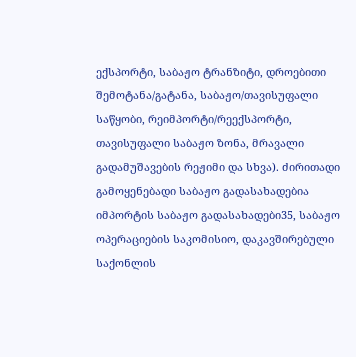ექსპორტი, საბაჟო ტრანზიტი, დროებითი შემოტანა/გატანა, საბაჟო/თავისუფალი საწყობი, რეიმპორტი/რეექსპორტი, თავისუფალი საბაჟო ზონა, მრავალი გადამუშავების რეჟიმი და სხვა). ძირითადი გამოყენებადი საბაჟო გადასახადებია იმპორტის საბაჟო გადასახადები35, საბაჟო ოპერაციების საკომისიო, დაკავშირებული საქონლის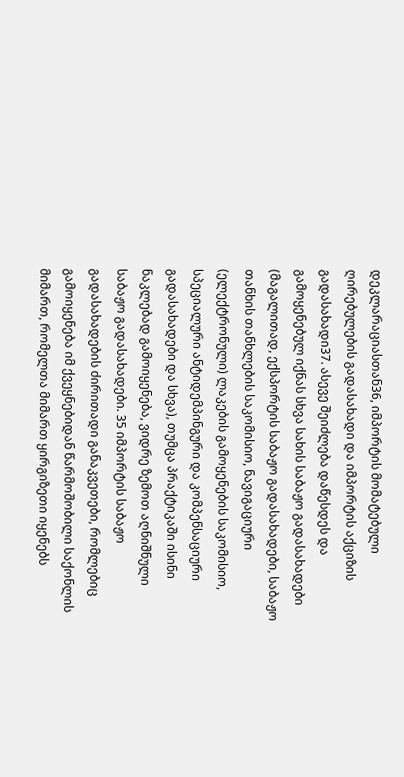დეკლარაციასთან36, იმპორტის მომატებული ღირებულების გადასახადი და იმპორტის აქციზის გადასახადი37. ასევე შეიძლება დაწესდეს და გამოყენებულ იქნას სხვა სახის საბაჟო გადასახადები (მაგალითად, ექსპორტის საბაჟო გადასახადები, საბაჟო თანხის თანხლების საკომისიო, ნავიგაციური (ელექტრონული) ლაკების გამოყენების საკომისიო, სპეციალური ანტიდემპინგური და კომპენსაციური გადასახადები და სხვა), თუმცა პრაქტიკაში ისინი ნაკლებად გამოიყენება, ვიდრე ზემოთ აღნიშნული საბაჟო გადასახადები. 35 იმპორტის საბაჟო გადასახადების ძირითადი განაკვეთები, რომლებიც გამოიყენება იმ ქვეყნებიდან წარმოშობილი საქონლის მიმართ, რომელთა მიმართ ყირგიზეთი იყენებს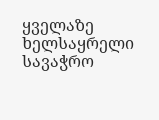ყველაზე ხელსაყრელი სავაჭრო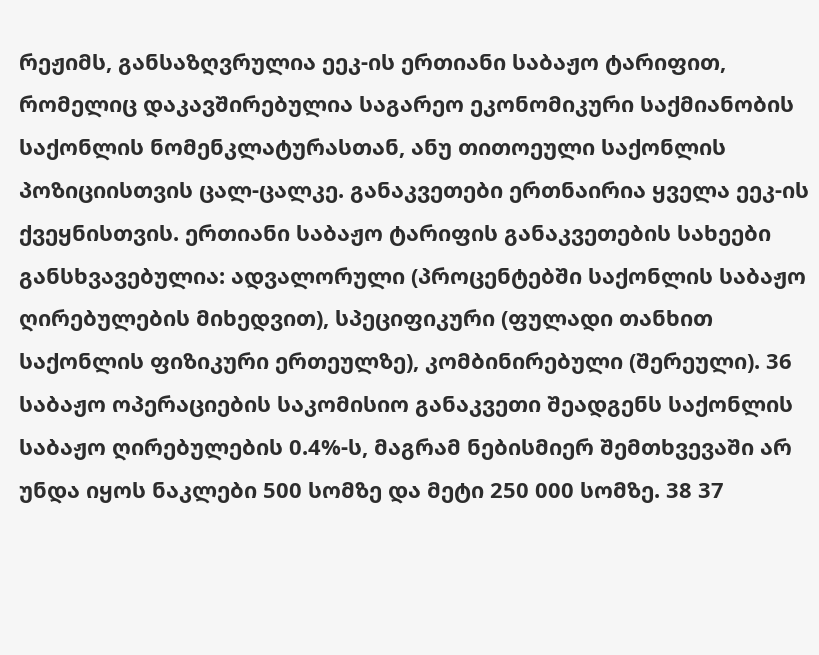რეჟიმს, განსაზღვრულია ეეკ-ის ერთიანი საბაჟო ტარიფით, რომელიც დაკავშირებულია საგარეო ეკონომიკური საქმიანობის საქონლის ნომენკლატურასთან, ანუ თითოეული საქონლის პოზიციისთვის ცალ-ცალკე. განაკვეთები ერთნაირია ყველა ეეკ-ის ქვეყნისთვის. ერთიანი საბაჟო ტარიფის განაკვეთების სახეები განსხვავებულია: ადვალორული (პროცენტებში საქონლის საბაჟო ღირებულების მიხედვით), სპეციფიკური (ფულადი თანხით საქონლის ფიზიკური ერთეულზე), კომბინირებული (შერეული). 36 საბაჟო ოპერაციების საკომისიო განაკვეთი შეადგენს საქონლის საბაჟო ღირებულების 0.4%-ს, მაგრამ ნებისმიერ შემთხვევაში არ უნდა იყოს ნაკლები 500 სომზე და მეტი 250 000 სომზე. 38 37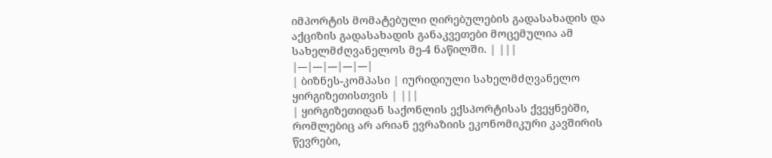იმპორტის მომატებული ღირებულების გადასახადის და აქციზის გადასახადის განაკვეთები მოცემულია ამ სახელმძღვანელოს მე-4 ნაწილში. | |||
|---|---|---|---|---|
| ბიზნეს-კომპასი | იურიდიული სახელმძღვანელო ყირგიზეთისთვის | |||
| ყირგიზეთიდან საქონლის ექსპორტისას ქვეყნებში, რომლებიც არ არიან ევრაზიის ეკონომიკური კავშირის წევრები,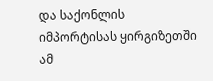და საქონლის იმპორტისას ყირგიზეთში ამ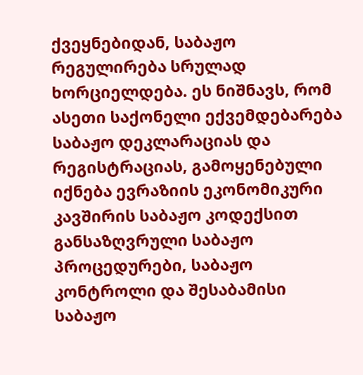ქვეყნებიდან, საბაჟო რეგულირება სრულად ხორციელდება. ეს ნიშნავს, რომ ასეთი საქონელი ექვემდებარება საბაჟო დეკლარაციას და რეგისტრაციას, გამოყენებული იქნება ევრაზიის ეკონომიკური კავშირის საბაჟო კოდექსით განსაზღვრული საბაჟო პროცედურები, საბაჟო კონტროლი და შესაბამისი საბაჟო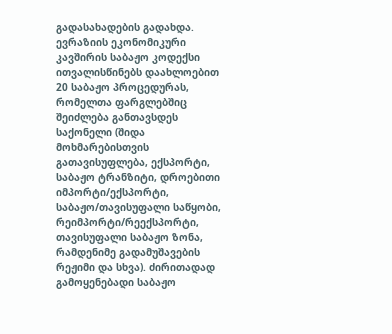გადასახადების გადახდა. ევრაზიის ეკონომიკური კავშირის საბაჟო კოდექსი ითვალისწინებს დაახლოებით 20 საბაჟო პროცედურას, რომელთა ფარგლებშიც შეიძლება განთავსდეს საქონელი (შიდა მოხმარებისთვის გათავისუფლება, ექსპორტი, საბაჟო ტრანზიტი, დროებითი იმპორტი/ექსპორტი, საბაჟო/თავისუფალი საწყობი, რეიმპორტი/რეექსპორტი, თავისუფალი საბაჟო ზონა, რამდენიმე გადამუშავების რეჟიმი და სხვა). ძირითადად გამოყენებადი საბაჟო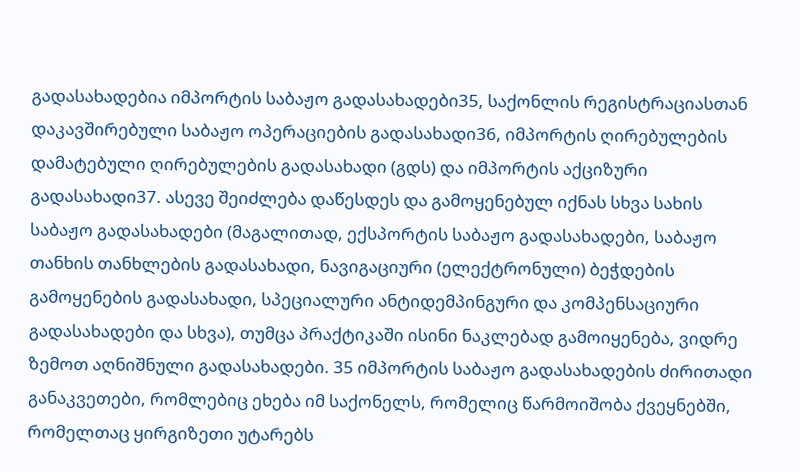გადასახადებია იმპორტის საბაჟო გადასახადები35, საქონლის რეგისტრაციასთან დაკავშირებული საბაჟო ოპერაციების გადასახადი36, იმპორტის ღირებულების დამატებული ღირებულების გადასახადი (გდს) და იმპორტის აქციზური გადასახადი37. ასევე შეიძლება დაწესდეს და გამოყენებულ იქნას სხვა სახის საბაჟო გადასახადები (მაგალითად, ექსპორტის საბაჟო გადასახადები, საბაჟო თანხის თანხლების გადასახადი, ნავიგაციური (ელექტრონული) ბეჭდების გამოყენების გადასახადი, სპეციალური ანტიდემპინგური და კომპენსაციური გადასახადები და სხვა), თუმცა პრაქტიკაში ისინი ნაკლებად გამოიყენება, ვიდრე ზემოთ აღნიშნული გადასახადები. 35 იმპორტის საბაჟო გადასახადების ძირითადი განაკვეთები, რომლებიც ეხება იმ საქონელს, რომელიც წარმოიშობა ქვეყნებში, რომელთაც ყირგიზეთი უტარებს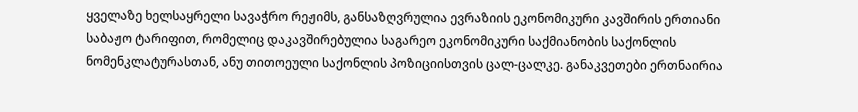ყველაზე ხელსაყრელი სავაჭრო რეჟიმს, განსაზღვრულია ევრაზიის ეკონომიკური კავშირის ერთიანი საბაჟო ტარიფით, რომელიც დაკავშირებულია საგარეო ეკონომიკური საქმიანობის საქონლის ნომენკლატურასთან, ანუ თითოეული საქონლის პოზიციისთვის ცალ-ცალკე. განაკვეთები ერთნაირია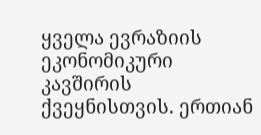ყველა ევრაზიის ეკონომიკური კავშირის ქვეყნისთვის. ერთიან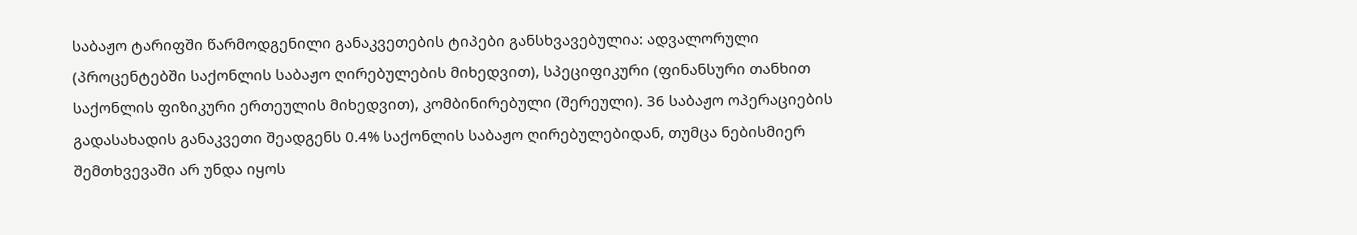საბაჟო ტარიფში წარმოდგენილი განაკვეთების ტიპები განსხვავებულია: ადვალორული (პროცენტებში საქონლის საბაჟო ღირებულების მიხედვით), სპეციფიკური (ფინანსური თანხით საქონლის ფიზიკური ერთეულის მიხედვით), კომბინირებული (შერეული). 36 საბაჟო ოპერაციების გადასახადის განაკვეთი შეადგენს 0.4% საქონლის საბაჟო ღირებულებიდან, თუმცა ნებისმიერ შემთხვევაში არ უნდა იყოს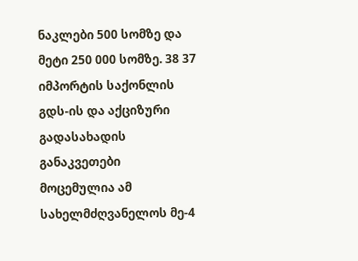ნაკლები 500 სომზე და მეტი 250 000 სომზე. 38 37 იმპორტის საქონლის გდს-ის და აქციზური გადასახადის განაკვეთები მოცემულია ამ სახელმძღვანელოს მე-4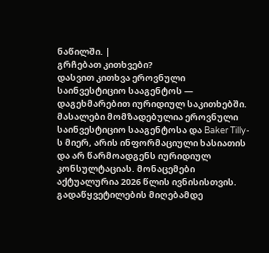ნაწილში. |
გრჩებათ კითხვები?
დასვით კითხვა ეროვნული საინვესტიციო სააგენტოს — დაგეხმარებით იურიდიულ საკითხებში.
მასალები მომზადებულია ეროვნული საინვესტიციო სააგენტოსა და Baker Tilly-ს მიერ, არის ინფორმაციული ხასიათის და არ წარმოადგენს იურიდიულ კონსულტაციას. მონაცემები აქტუალურია 2026 წლის ივნისისთვის. გადაწყვეტილების მიღებამდე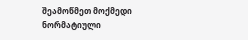შეამოწმეთ მოქმედი ნორმატიული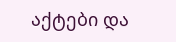აქტები და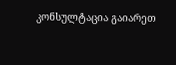კონსულტაცია გაიარეთ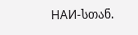НАИ-სთან.